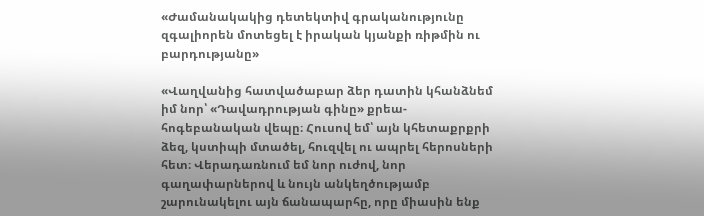«Ժամանակակից դետեկտիվ գրականությունը զգալիորեն մոտեցել է իրական կյանքի ռիթմին ու բարդությանը»

«Վաղվանից հատվածաբար ձեր դատին կհանձնեմ իմ նոր՝ «Դավադրության գինը» քրեա-հոգեբանական վեպը։ Հուսով եմ՝ այն կհետաքրքրի ձեզ, կստիպի մտածել, հուզվել ու ապրել հերոսների հետ։ Վերադառնում եմ նոր ուժով, նոր գաղափարներով և նույն անկեղծությամբ շարունակելու այն ճանապարհը, որը միասին ենք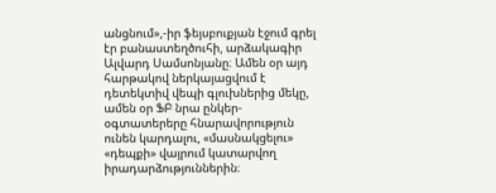անցնում»,-իր ֆեյսբուքյան էջում գրել էր բանաստեղծուհի, արձակագիր Ալվարդ Սամսոնյանը։ Ամեն օր այդ հարթակով ներկայացվում է դետեկտիվ վեպի գլուխներից մեկը, ամեն օր ՖԲ նրա ընկեր-օգտատերերը հնարավորություն ունեն կարդալու, «մասնակցելու» «դեպքի» վայրում կատարվող իրադարձություններին։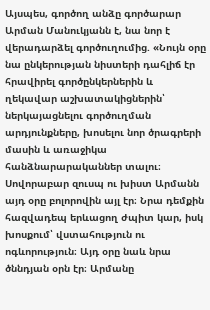Այսպես, գործող անձը գործարար Արման Մանուկյանն է, նա նոր է վերադարձել գործուղումից. «Նույն օրը նա ընկերության նիստերի դահլիճ էր հրավիրել գործընկերներին և ղեկավար աշխատակիցներին՝ ներկայացնելու գործուղման արդյունքները, խոսելու նոր ծրագրերի մասին և առաջիկա հանձնարարականներ տալու։ Սովորաբար զուսպ ու խիստ Արմանն այդ օրը բոլորովին այլ էր։ Նրա դեմքին հազվադեպ երևացող ժպիտ կար, իսկ խոսքում՝ վստահություն ու ոգևորություն։ Այդ օրը նաև նրա ծննդյան օրն էր։ Արմանը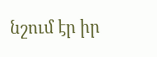նշում էր իր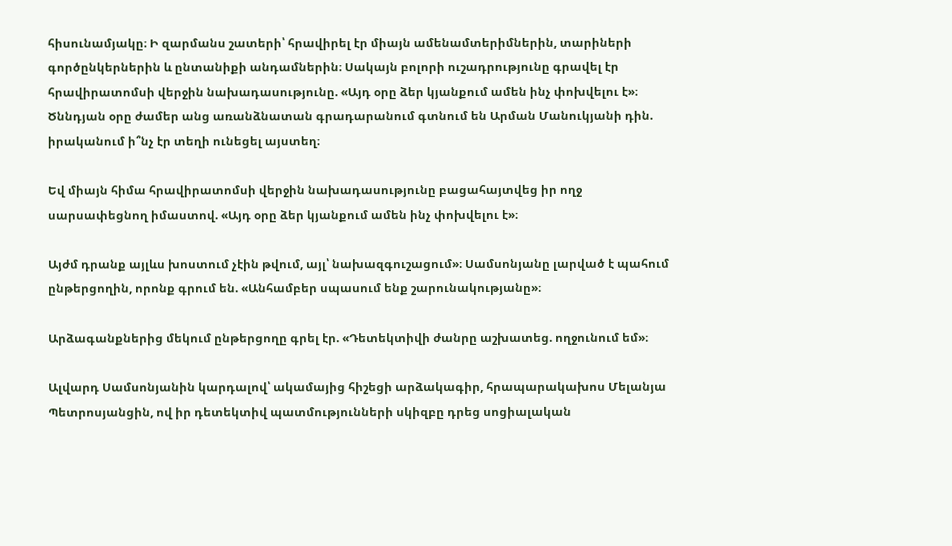հիսունամյակը։ Ի զարմանս շատերի՝ հրավիրել էր միայն ամենամտերիմներին, տարիների գործընկերներին և ընտանիքի անդամներին։ Սակայն բոլորի ուշադրությունը գրավել էր հրավիրատոմսի վերջին նախադասությունը. «Այդ օրը ձեր կյանքում ամեն ինչ փոխվելու է»։ Ծննդյան օրը ժամեր անց առանձնատան գրադարանում գտնում են Արման Մանուկյանի դին. իրականում ի՞նչ էր տեղի ունեցել այստեղ։

Եվ միայն հիմա հրավիրատոմսի վերջին նախադասությունը բացահայտվեց իր ողջ սարսափեցնող իմաստով. «Այդ օրը ձեր կյանքում ամեն ինչ փոխվելու է»։

Այժմ դրանք այլևս խոստում չէին թվում, այլ՝ նախազգուշացում»։ Սամսոնյանը լարված է պահում ընթերցողին, որոնք գրում են. «Անհամբեր սպասում ենք շարունակությանը»։

Արձագանքներից մեկում ընթերցողը գրել էր. «Դետեկտիվի ժանրը աշխատեց. ողջունում եմ»։

Ալվարդ Սամսոնյանին կարդալով՝ ակամայից հիշեցի արձակագիր, հրապարակախոս Մելանյա Պետրոսյանցին, ով իր դետեկտիվ պատմությունների սկիզբը դրեց սոցիալական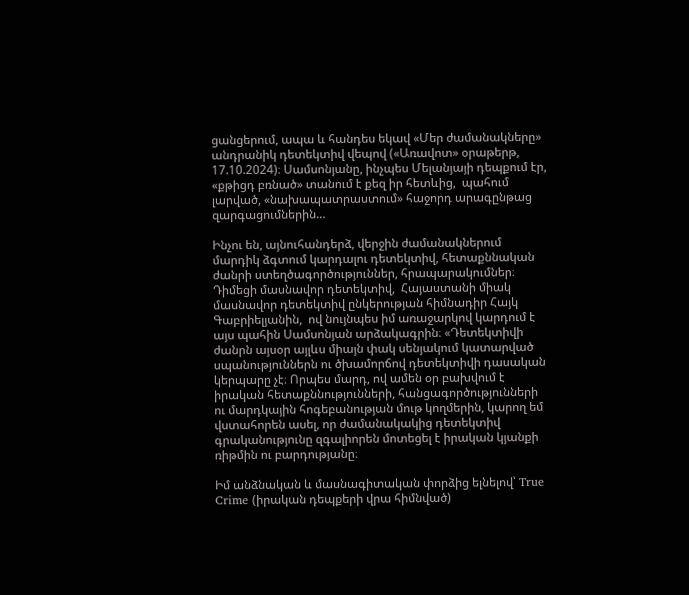ցանցերում, ապա և հանդես եկավ «Մեր ժամանակները» անդրանիկ դետեկտիվ վեպով («Առավոտ» օրաթերթ, 17.10.2024)։ Սամսոնյանը, ինչպես Մելանյայի դեպքում էր, «քթիցդ բռնած» տանում է քեզ իր հետևից,  պահում լարված, «նախապատրաստում» հաջորդ արագընթաց զարգացումներին…

Ինչու են, այնուհանդերձ, վերջին ժամանակներում մարդիկ ձգտում կարդալու դետեկտիվ, հետաքննական ժանրի ստեղծագործություններ, հրապարակումներ։ Դիմեցի մասնավոր դետեկտիվ,  Հայաստանի միակ մասնավոր դետեկտիվ ընկերության հիմնադիր Հայկ Գաբրիելյանին,  ով նույնպես իմ առաջարկով կարդում է այս պահին Սամսոնյան արձակագրին։ «Դետեկտիվի ժանրն այսօր այլևս միայն փակ սենյակում կատարված սպանություններն ու ծխամորճով դետեկտիվի դասական կերպարը չէ։ Որպես մարդ, ով ամեն օր բախվում է իրական հետաքննությունների, հանցագործությունների ու մարդկային հոգեբանության մութ կողմերին, կարող եմ վստահորեն ասել, որ ժամանակակից դետեկտիվ գրականությունը զգալիորեն մոտեցել է իրական կյանքի ռիթմին ու բարդությանը։

Իմ անձնական և մասնագիտական փորձից ելնելով՝ True Crime (իրական դեպքերի վրա հիմնված)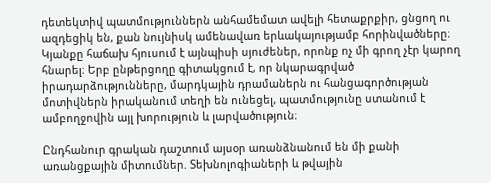դետեկտիվ պատմություններն անհամեմատ ավելի հետաքրքիր, ցնցող ու ազդեցիկ են, քան նույնիսկ ամենավառ երևակայությամբ հորինվածները։ Կյանքը հաճախ հյուսում է այնպիսի սյուժեներ, որոնք ոչ մի գրող չէր կարող հնարել։ Երբ ընթերցողը գիտակցում է, որ նկարագրված իրադարձությունները, մարդկային դրամաներն ու հանցագործության մոտիվներն իրականում տեղի են ունեցել, պատմությունը ստանում է ամբողջովին այլ խորություն և լարվածություն։

Ընդհանուր գրական դաշտում այսօր առանձնանում են մի քանի առանցքային միտումներ. Տեխնոլոգիաների և թվային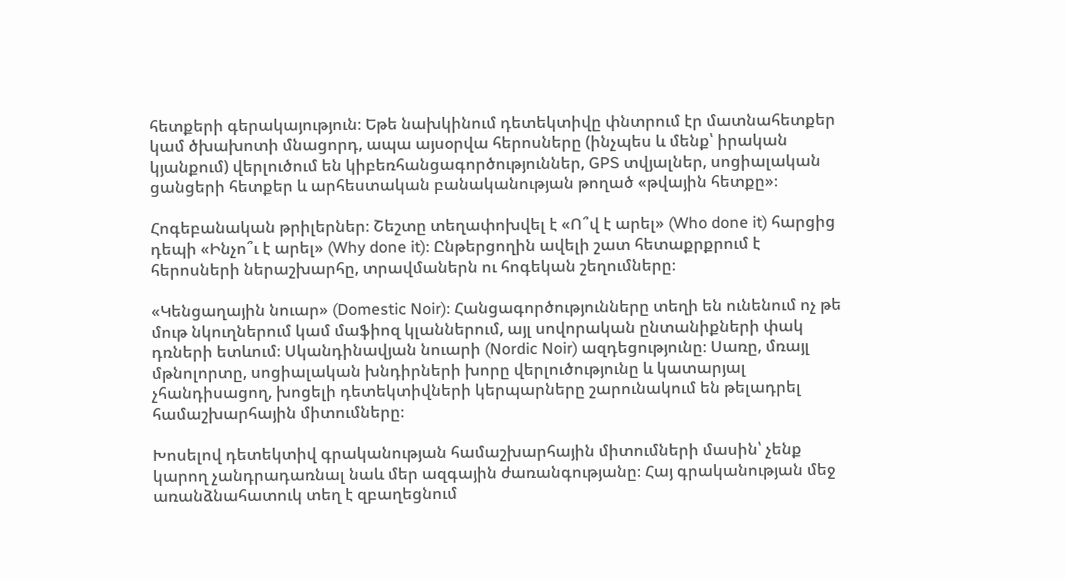հետքերի գերակայություն։ Եթե նախկինում դետեկտիվը փնտրում էր մատնահետքեր կամ ծխախոտի մնացորդ, ապա այսօրվա հերոսները (ինչպես և մենք՝ իրական կյանքում) վերլուծում են կիբեռհանցագործություններ, GPS տվյալներ, սոցիալական ցանցերի հետքեր և արհեստական բանականության թողած «թվային հետքը»։

Հոգեբանական թրիլերներ։ Շեշտը տեղափոխվել է «Ո՞վ է արել» (Who done it) հարցից դեպի «Ինչո՞ւ է արել» (Why done it)։ Ընթերցողին ավելի շատ հետաքրքրում է հերոսների ներաշխարհը, տրավմաներն ու հոգեկան շեղումները։

«Կենցաղային նուար» (Domestic Noir)։ Հանցագործությունները տեղի են ունենում ոչ թե մութ նկուղներում կամ մաֆիոզ կլաններում, այլ սովորական ընտանիքների փակ դռների ետևում։ Սկանդինավյան նուարի (Nordic Noir) ազդեցությունը։ Սառը, մռայլ մթնոլորտը, սոցիալական խնդիրների խորը վերլուծությունը և կատարյալ չհանդիսացող, խոցելի դետեկտիվների կերպարները շարունակում են թելադրել համաշխարհային միտումները։

Խոսելով դետեկտիվ գրականության համաշխարհային միտումների մասին՝ չենք կարող չանդրադառնալ նաև մեր ազգային ժառանգությանը։ Հայ գրականության մեջ առանձնահատուկ տեղ է զբաղեցնում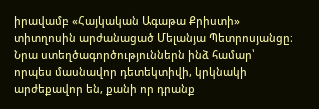իրավամբ «Հայկական Ագաթա Քրիստի» տիտղոսին արժանացած Մելանյա Պետրոսյանցը։ Նրա ստեղծագործություններն ինձ համար՝ որպես մասնավոր դետեկտիվի, կրկնակի արժեքավոր են, քանի որ դրանք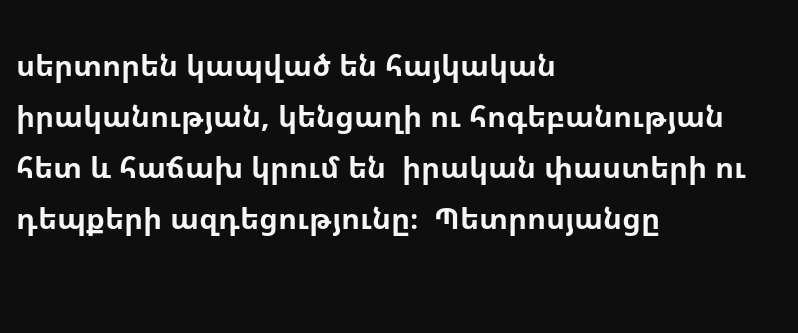սերտորեն կապված են հայկական իրականության, կենցաղի ու հոգեբանության հետ և հաճախ կրում են  իրական փաստերի ու դեպքերի ազդեցությունը։  Պետրոսյանցը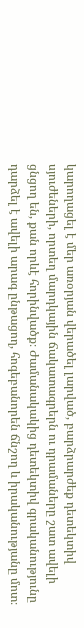կարողացել է մեր առօրյան վերածել լարված, բարձրարժեք դետեկտիվ սյուժեների, որտեղ մարդկային ճակատագրերն ու դրամաները շատ ավելի ցնցող են, քան որևէ հորինվածք։ Ժամանակակից դետեկտիվ գրականությունը դարձել է ավելի արագ ընթացող, հոգեբանորեն ճնշող և իրականությանը մոտ։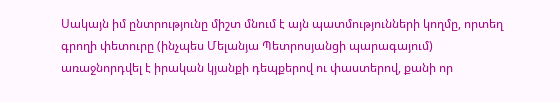Սակայն իմ ընտրությունը միշտ մնում է այն պատմությունների կողմը, որտեղ գրողի փետուրը (ինչպես Մելանյա Պետրոսյանցի պարագայում) առաջնորդվել է իրական կյանքի դեպքերով ու փաստերով, քանի որ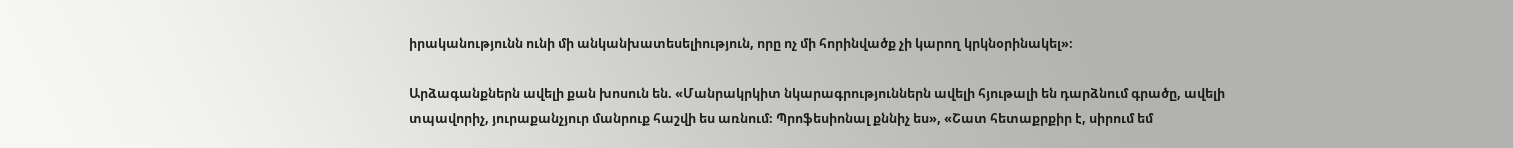իրականությունն ունի մի անկանխատեսելիություն, որը ոչ մի հորինվածք չի կարող կրկնօրինակել»։

Արձագանքներն ավելի քան խոսուն են. «Մանրակրկիտ նկարագրություններն ավելի հյութալի են դարձնում գրածը, ավելի տպավորիչ, յուրաքանչյուր մանրուք հաշվի ես առնում։ Պրոֆեսիոնալ քննիչ ես», «Շատ հետաքրքիր է, սիրում եմ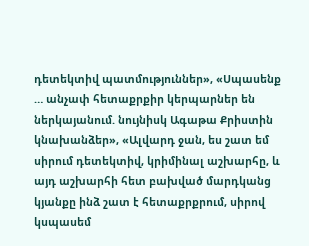դետեկտիվ պատմություններ», «Սպասենք … անչափ հետաքրքիր կերպարներ են ներկայանում. նույնիսկ Ագաթա Քրիստին կնախանձեր», «Ալվարդ ջան, ես շատ եմ սիրում դետեկտիվ, կրիմինալ աշխարհը, և այդ աշխարհի հետ բախված մարդկանց կյանքը ինձ շատ է հետաքրքրում, սիրով կսպասեմ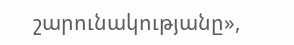շարունակությանը»,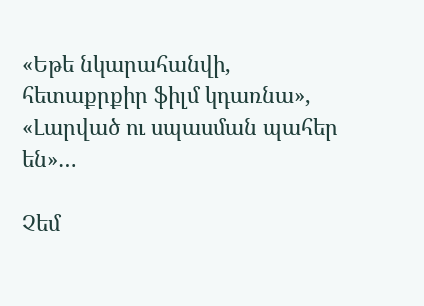«Եթե նկարահանվի, հետաքրքիր ֆիլմ կդառնա», «Լարված ու սպասման պահեր են»…

Չեմ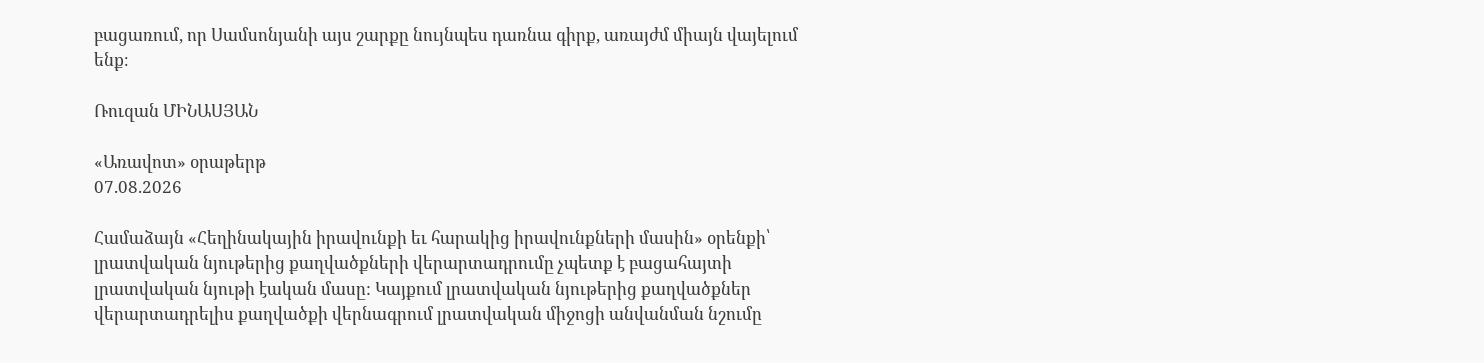բացառում, որ Սամսոնյանի այս շարքը նույնպես դառնա գիրք, առայժմ միայն վայելում ենք։

Ռուզան ՄԻՆԱՍՅԱՆ

«Առավոտ» օրաթերթ
07.08.2026

Համաձայն «Հեղինակային իրավունքի եւ հարակից իրավունքների մասին» օրենքի՝ լրատվական նյութերից քաղվածքների վերարտադրումը չպետք է բացահայտի լրատվական նյութի էական մասը: Կայքում լրատվական նյութերից քաղվածքներ վերարտադրելիս քաղվածքի վերնագրում լրատվական միջոցի անվանման նշումը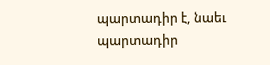պարտադիր է, նաեւ պարտադիր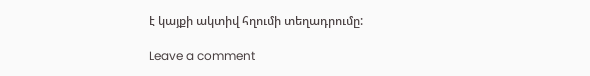է կայքի ակտիվ հղումի տեղադրումը:

Leave a comment